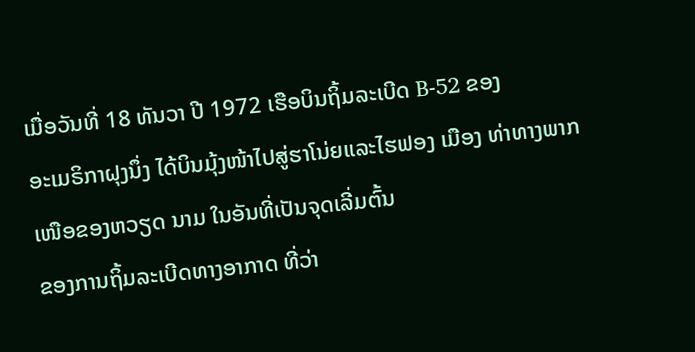ເມື່ອວັນທີ່ 18 ທັນວາ ປີ 1972 ເຮືອບິນຖິ້ມລະເບີດ B-52 ຂອງ
ອະເມຣິກາຝຸງນຶ່ງ ໄດ້ບິນມຸ້ງໜ້າໄປສູ່ຮາໂນ່ຍແລະໄຮຟອງ ເມືອງ ທ່າທາງພາກເໜືອຂອງຫວຽດ ນາມ ໃນອັນທີ່ເປັນຈຸດເລີ່ມຕົ້ນ
ຂອງການຖິ້ມລະເບີດທາງອາກາດ ທີ່ວ່າ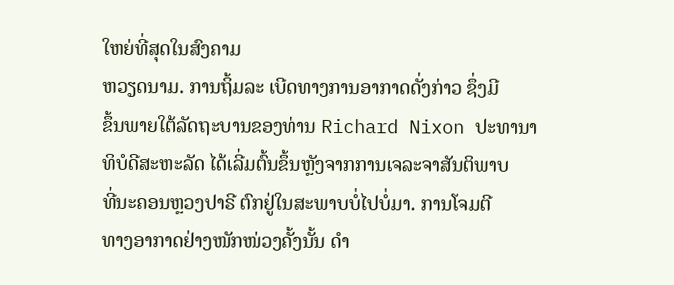ໃຫຍ່ທີ່ສຸດໃນສົງຄາມ
ຫວຽດນາມ. ການຖິ້ມລະ ເບີດທາງການອາກາດດັ່ງກ່າວ ຊຶ່ງມີ
ຂຶ້ນພາຍໃຕ້ລັດຖະບານຂອງທ່ານ Richard Nixon ປະທານາ
ທິບໍດີສະຫະລັດ ໄດ້ເລີ່ມຕົ້ນຂຶ້ນຫຼັງຈາກການເຈລະຈາສັນຕິພາບ
ທີ່ນະຄອນຫຼວງປາຣີ ຕົກຢູ່ໃນສະພາບບໍ່ໄປບໍ່ມາ. ການໂຈມຕີ
ທາງອາກາດຢ່າງໜັກໜ່ວງຄັ້ງນັ້ນ ດໍາ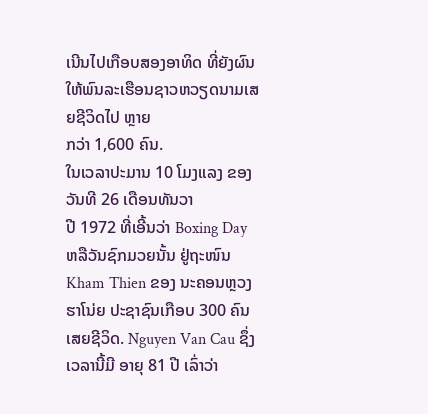ເນີນໄປເກືອບສອງອາທິດ ທີ່ຍັງຜົນໃຫ້ພົນລະເຮືອນຊາວຫວຽດນາມເສຍຊີວິດໄປ ຫຼາຍ
ກວ່າ 1,600 ຄົນ.
ໃນເວລາປະມານ 10 ໂມງແລງ ຂອງວັນທີ 26 ເດືອນທັນວາ
ປີ 1972 ທີ່ເອີ້ນວ່າ Boxing Day ຫລືວັນຊົກມວຍນັ້ນ ຢູ່ຖະໜົນ Kham Thien ຂອງ ນະຄອນຫຼວງຮາໂນ່ຍ ປະຊາຊົນເກືອບ 300 ຄົນເສຍຊີວິດ. Nguyen Van Cau ຊຶ່ງເວລານີ້ມີ ອາຍຸ 81 ປີ ເລົ່າວ່າ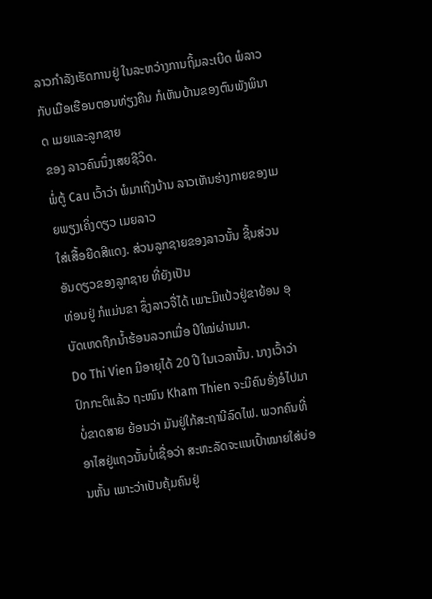ລາວກໍາລັງເຮັດການຢູ່ ໃນລະຫວ່າງການຖິ້ມລະເບີດ ພໍລາວກັບເມືອເຮືອນຕອນທ່ຽງຄືນ ກໍເຫັນບ້ານຂອງຕົນພັງພິນາດ ເມຍແລະລູກຊາຍ
ຂອງ ລາວຄົນນຶ່ງເສຍຊີວິດ.
ພໍ່ຕູ້ Cau ເວົ້າວ່າ ພໍມາເຖິງບ້ານ ລາວເຫັນຮ່າງກາຍຂອງເມຍພຽງເຄິ່ງດຽວ ເມຍລາວ
ໃສ່ເສື້ອຍືດສີແດງ. ສ່ວນລູກຊາຍຂອງລາວນັ້ນ ຊີ້ນສ່ວນອັນດຽວຂອງລູກຊາຍ ທີ່ຍັງເປັນ
ທ່ອນຢູ່ ກໍແມ່ນຂາ ຊຶ່ງລາວຈື່ໄດ້ ເພາະມີແປ້ວຢູ່ຂາຍ້ອນ ອຸບັດເຫດຖືກນໍ້າຮ້ອນລວກເມື່ອ ປີໃໝ່ຜ່ານມາ.
Do Thi Vien ມີອາຍຸໄດ້ 20 ປີ ໃນເວລານັ້ນ. ນາງເວົ້າວ່າ ປົກກະຕິແລ້ວ ຖະໜົນ Kham Thien ຈະມີຄົນອັ່ງອໍໄປມາບໍ່ຂາດສາຍ ຍ້ອນວ່າ ມັນຢູ່ໃກ້ສະຖານີລົດໄຟ. ພວກຄົນທີ່ອາໄສຢູ່ແຖວນັ້ນບໍ່ເຊື່ອວ່າ ສະຫະລັດຈະແນເປົ້າໝາຍໃສ່ບ່ອນຫັ້ນ ເພາະວ່າເປັນຄຸ້ມຄົນຢູ່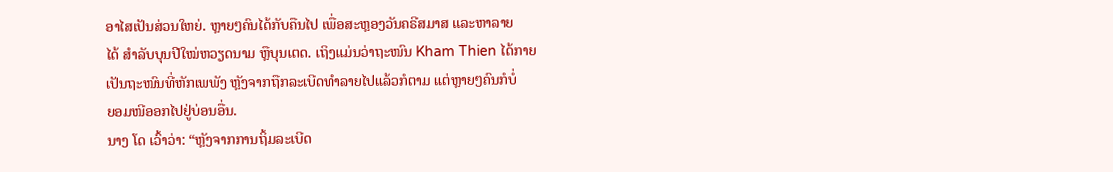ອາໄສເປັນສ່ວນໃຫຍ່. ຫຼາຍໆຄົນໄດ້ກັບຄືນໄປ ເພື່ອສະຫຼອງວັນຄຣີສມາສ ແລະຫາລາຍ
ໄດ້ ສໍາລັບບຸນປີໃໝ່ຫວຽດນາມ ຫຼືບຸນເຕດ. ເຖິງແມ່ນວ່າຖະໜົນ Kham Thien ໄດ້ກາຍ
ເປັນຖະໜົນທີ່ຫັກເພພັງ ຫຼັງຈາກຖືກລະເບີດທໍາລາຍໄປແລ້ວກໍຕາມ ແຕ່ຫຼາຍໆຄົນກໍບໍ່
ຍອມໜີອອກໄປຢູ່ບ່ອນອື່ນ.
ນາງ ໂດ ເວົ້າວ່າ: “ຫຼັງຈາກການຖິ້ມລະເບີດ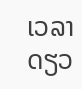ເວລາດຽວ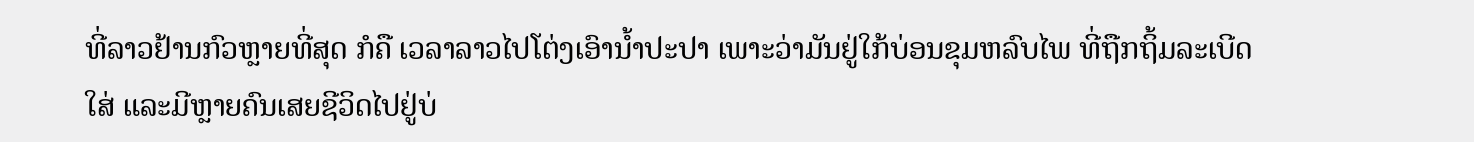ທີ່ລາວຢ້ານກົວຫຼາຍທີ່ສຸດ ກໍຄື ເວລາລາວໄປໂຕ່ງເອົານໍ້າປະປາ ເພາະວ່າມັນຢູ່ໃກ້ບ່ອນຂຸມຫລົບໄພ ທີ່ຖືກຖິ້ມລະເບີດ
ໃສ່ ແລະມີຫຼາຍຄົນເສຍຊີວິດໄປຢູ່ບ່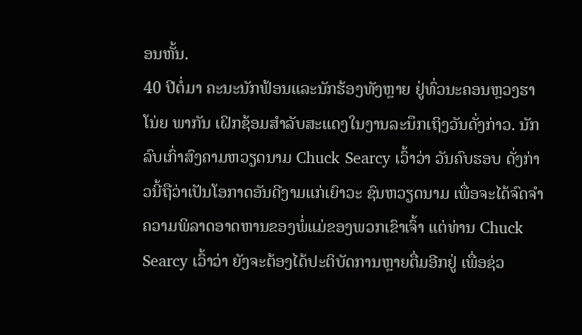ອນຫັ້ນ.
40 ປີຕໍ່ມາ ຄະນະນັກຟ້ອນແລະນັກຮ້ອງທັງຫຼາຍ ຢູ່ທົ່ວນະຄອນຫຼວງຮາໂນ່ຍ ພາກັນ ເຝິກຊ້ອມສໍາລັບສະແດງໃນງານລະນຶກເຖິງວັນດັ່ງກ່າວ. ນັກລົບເກົ່າສົງຄາມຫວຽດນາມ Chuck Searcy ເວົ້າວ່າ ວັນຄົບຮອບ ດັ່ງກ່າວນີ້ຖືວ່າເປັນໂອກາດອັນດີງາມແກ່ເຍົາວະ ຊົນຫວຽດນາມ ເພື່ອຈະໄດ້ຈົດຈໍາຄວາມພິລາດອາດຫານຂອງພໍ່ແມ່ຂອງພວກເຂົາເຈົ້າ ແຕ່ທ່ານ Chuck Searcy ເວົ້າວ່າ ຍັງຈະຕ້ອງໄດ້ປະຕິບັດການຫຼາຍຕື່ມອີກຢູ່ ເພື່ອຊ່ວ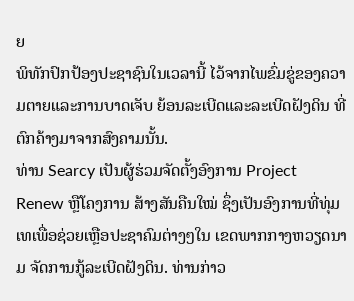ຍ
ພິທັກປົກປ້ອງປະຊາຊົນໃນເວລານີ້ ໄວ້ຈາກໄພຂົ່ມຂູ່ຂອງຄວາມຕາຍແລະການບາດເຈັບ ຍ້ອນລະເບີດແລະລະເບີດຝັງດິນ ທີ່ຕົກຄ້າງມາຈາກສົງຄາມນັ້ນ.
ທ່ານ Searcy ເປັນຜູ້ຮ່ວມຈັດຕັ້ງອົງການ Project Renew ຫຼືໂຄງການ ສ້າງສັນຄືນໃໝ່ ຊຶ່ງເປັນອົງການທີ່ທຸ່ມເທເພື່ອຊ່ວຍເຫຼືອປະຊາຄົມຕ່າງໆໃນ ເຂດພາກກາງຫວຽດນາມ ຈັດການກູ້ລະເບີດຝັງດິນ. ທ່ານກ່າວ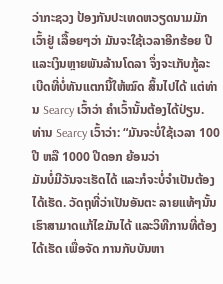ວ່າກະຊວງ ປ້ອງກັນປະເທດຫວຽດນາມມັກເວົ້າຢູ່ ເລື້ອຍໆວ່າ ມັນຈະໃຊ້ເວລາອີກຮ້ອຍ ປີແລະເງິນຫຼາຍພັນລ້ານໂດລາ ຈຶ່ງຈະເກັບກູ້ລະ ເບີດທີ່ບໍ່ທັນແຕກນີ້ໃຫ້ໝົດ ສິ້ນໄປໄດ້ ແຕ່ທ່ານ Searcy ເວົ້າວ່າ ຄໍາເວົ້ານັ້ນຕ້ອງໄດ້ປ່ຽນ.
ທ່ານ Searcy ເວົ້າວ່າ: “ມັນຈະບໍ່ໃຊ້ເວລາ 100 ປີ ຫລື 1000 ປີດອກ ຍ້ອນວ່າ
ມັນບໍ່ມີວັນຈະເຮັດໄດ້ ແລະກໍຈະບໍ່ຈໍາເປັນຕ້ອງໄດ້ເຮັດ. ວັດຖຸທີ່ວ່າເປັນອັນຕະ ລາຍແທ້ໆນັ້ນ ເຮົາສາມາດແກ້ໄຂມັນໄດ້ ແລະວິທີການທີ່ຕ້ອງໄດ້ເຮັດ ເພື່ອຈັດ ການກັບບັນຫາ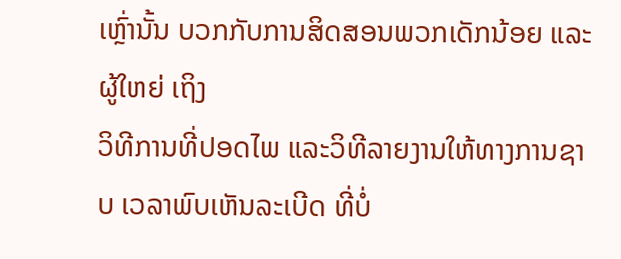ເຫຼົ່ານັ້ນ ບວກກັບການສິດສອນພວກເດັກນ້ອຍ ແລະຜູ້ໃຫຍ່ ເຖິງ
ວິທີການທີ່ປອດໄພ ແລະວິທີລາຍງານໃຫ້ທາງການຊາບ ເວລາພົບເຫັນລະເບີດ ທີ່ບໍ່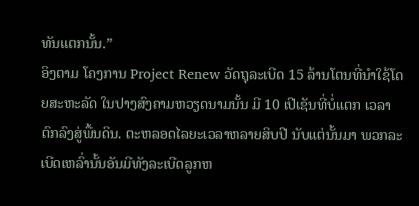ທັນແຕກນັ້ນ.”
ອິງຕາມ ໂຄງການ Project Renew ວັດຖຸລະເບີດ 15 ລ້ານໂຕນທີ່ນໍາໃຊ້ໂດຍສະຫະລັດ ໃນປາງສົງຄາມຫວຽດນາມນັ້ນ ມີ 10 ເປີເຊັນທີ່ບໍ່ແຕກ ເວລາຕົກລົງສູ່ພື້ນດິນ. ຕະຫລອດໄລຍະເວລາຫລາຍສິບປີ ນັບແຕ່ນັ້ນມາ ພວກລະເບີດເຫລົ່ານັ້ນອັນມີທັງລະເບີດລູກຫ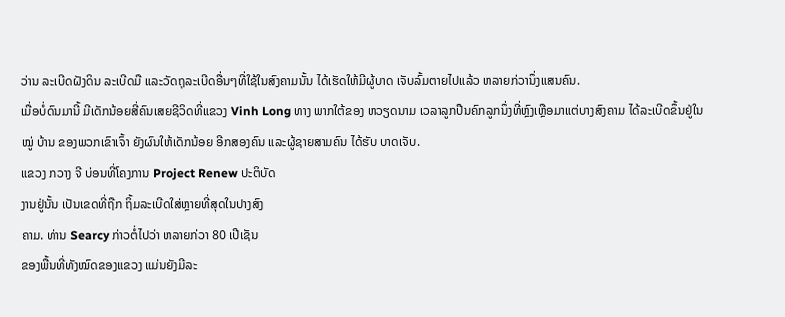ວ່ານ ລະເບີດຝັງດິນ ລະເບີດມື ແລະວັດຖຸລະເບີດອື່ນໆທີ່ໃຊ້ໃນສົງຄາມນັ້ນ ໄດ້ເຮັດໃຫ້ມີຜູ້ບາດ ເຈັບລົ້ມຕາຍໄປແລ້ວ ຫລາຍກ່ວານຶ່ງແສນຄົນ.
ເມື່ອບໍ່ດົນມານີ້ ມີເດັກນ້ອຍສີ່ຄົນເສຍຊີວິດທີ່ແຂວງ Vinh Long ທາງ ພາກໃຕ້ຂອງ ຫວຽດນາມ ເວລາລູກປືນຄົກລູກນຶ່ງທີ່ຫຼົງເຫຼືອມາແຕ່ບາງສົງຄາມ ໄດ້ລະເບີດຂຶ້ນຢູ່ໃນໝູ່ ບ້ານ ຂອງພວກເຂົາເຈົ້າ ຍັງຜົນໃຫ້ເດັກນ້ອຍ ອີກສອງຄົນ ແລະຜູ້ຊາຍສາມຄົນ ໄດ້ຮັບ ບາດເຈັບ.
ແຂວງ ກວາງ ຈີ ບ່ອນທີ່ໂຄງການ Project Renew ປະຕິບັດ
ງານຢູ່ນັ້ນ ເປັນເຂດທີ່ຖືກ ຖິ້ມລະເບີດໃສ່ຫຼາຍທີ່ສຸດໃນປາງສົງ
ຄາມ. ທ່ານ Searcy ກ່າວຕໍ່ໄປວ່າ ຫລາຍກ່ວາ 80 ເປີເຊັນ
ຂອງພື້ນທີ່ທັງໝົດຂອງແຂວງ ແມ່ນຍັງມີລະ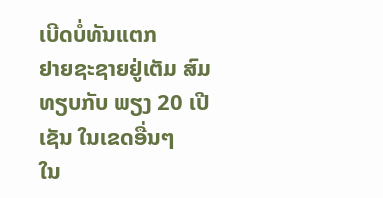ເບີດບໍ່ທັນແຕກ
ຢາຍຊະຊາຍຢູ່ເຕັມ ສົມທຽບກັບ ພຽງ 20 ເປີເຊັນ ໃນເຂດອື່ນໆ
ໃນ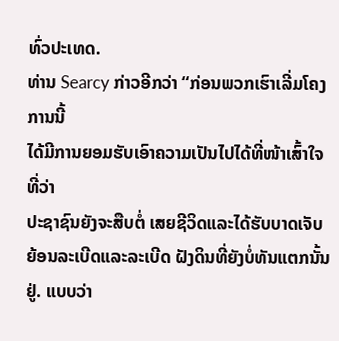ທົ່ວປະເທດ.
ທ່ານ Searcy ກ່າວອີກວ່າ “ກ່ອນພວກເຮົາເລີ່ມໂຄງການນີ້
ໄດ້ມີການຍອມຮັບເອົາຄວາມເປັນໄປໄດ້ທີ່ໜ້າເສົ້າໃຈ ທີ່ວ່າ
ປະຊາຊົນຍັງຈະສືບຕໍ່ ເສຍຊີວິດແລະໄດ້ຮັບບາດເຈັບ ຍ້ອນລະເບີດແລະລະເບີດ ຝັງດິນທີ່ຍັງບໍ່ທັນແຕກນັ້ນຢູ່. ແບບວ່າ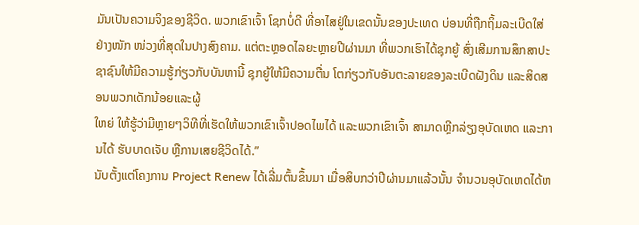ມັນເປັນຄວາມຈິງຂອງຊີວິດ. ພວກເຂົາເຈົ້າ ໂຊກບໍ່ດີ ທີ່ອາໄສຢູ່ໃນເຂດນັ້ນຂອງປະເທດ ບ່ອນທີ່ຖືກຖິ້ມລະເບີດໃສ່ ຢ່າງໜັກ ໜ່ວງທີ່ສຸດໃນປາງສົງຄາມ. ແຕ່ຕະຫຼອດໄລຍະຫຼາຍປີຜ່ານມາ ທີ່ພວກເຮົາໄດ້ຊຸກຍູ້ ສົ່ງເສີມການສຶກສາປະຊາຊົນໃຫ້ມີຄວາມຮູ້ກ່ຽວກັບບັນຫານີ້ ຊຸກຍູ້ໃຫ້ມີຄວາມຕື່ນ ໂຕກ່ຽວກັບອັນຕະລາຍຂອງລະເບີດຝັງດິນ ແລະສິດສອນພວກເດັກນ້ອຍແລະຜູ້
ໃຫຍ່ ໃຫ້ຮູ້ວ່າມີຫຼາຍໆວິທີທີ່ເຮັດໃຫ້ພວກເຂົາເຈົ້າປອດໄພໄດ້ ແລະພວກເຂົາເຈົ້າ ສາມາດຫຼີກລ່ຽງອຸບັດເຫດ ແລະການໄດ້ ຮັບບາດເຈັບ ຫຼືການເສຍຊີວິດໄດ້.”
ນັບຕັ້ງແຕ່ໂຄງການ Project Renew ໄດ້ເລີ່ມຕົ້ນຂຶ້ນມາ ເມື່ອສິບກວ່າປີຜ່ານມາແລ້ວນັ້ນ ຈໍານວນອຸບັດເຫດໄດ້ຫ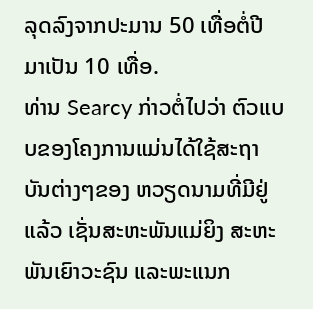ລຸດລົງຈາກປະມານ 50 ເທື່ອຕໍ່ປີ ມາເປັນ 10 ເທື່ອ.
ທ່ານ Searcy ກ່າວຕໍ່ໄປວ່າ ຕົວແບບຂອງໂຄງການແມ່ນໄດ້ໃຊ້ສະຖາບັນຕ່າງໆຂອງ ຫວຽດນາມທີ່ມີຢູ່ແລ້ວ ເຊັ່ນສະຫະພັນແມ່ຍິງ ສະຫະພັນເຍົາວະຊົນ ແລະພະແນກ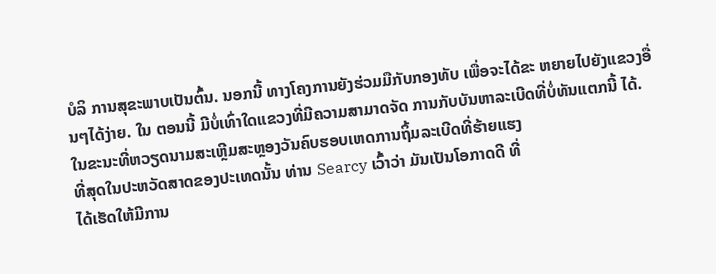ບໍລິ ການສຸຂະພາບເປັນຕົ້ນ. ນອກນີ້ ທາງໂຄງການຍັງຮ່ວມມືກັບກອງທັບ ເພື່ອຈະໄດ້ຂະ ຫຍາຍໄປຍັງແຂວງອື່ນໆໄດ້ງ່າຍ. ໃນ ຕອນນີ້ ມີບໍ່ເທົ່າໃດແຂວງທີ່ມີຄວາມສາມາດຈັດ ການກັບບັນຫາລະເບີດທີ່ບໍ່ທັນແຕກນີ້ ໄດ້.
ໃນຂະນະທີ່ຫວຽດນາມສະເຫຼີມສະຫຼອງວັນຄົບຮອບເຫດການຖິ້ມລະເບີດທີ່ຮ້າຍແຮງ
ທີ່ສຸດໃນປະຫວັດສາດຂອງປະເທດນັ້ນ ທ່ານ Searcy ເວົ້າວ່າ ມັນເປັນໂອກາດດີ ທີ່
ໄດ້ເຮັດໃຫ້ມີການ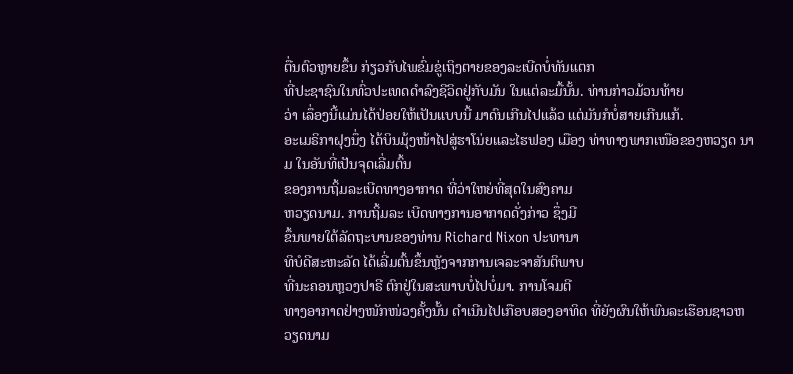ຕື່ນຕົວຫຼາຍຂຶ້ນ ກ່ຽວກັບໄພຂົ່ມຂູ່ເຖິງຕາຍຂອງລະເບີດບໍ່ທັນແຕກ
ທີ່ປະຊາຊົນໃນທົ່ວປະເທດດໍາລົງຊີວິດຢູ່ກັບມັນ ໃນແຕ່ລະມື້ນັ້ນ. ທ່ານກ່າວມ້ວນທ້າຍ
ວ່າ ເລຶ່ອງນີ້ແມ່ນໄດ້ປ່ອຍໃຫ້ເປັນແບບນີ້ ມາດົນເກີນໄປແລ້ວ ແຕ່ມັນກໍບໍ່ສາຍເກີນແກ້.
ອະເມຣິກາຝຸງນຶ່ງ ໄດ້ບິນມຸ້ງໜ້າໄປສູ່ຮາໂນ່ຍແລະໄຮຟອງ ເມືອງ ທ່າທາງພາກເໜືອຂອງຫວຽດ ນາມ ໃນອັນທີ່ເປັນຈຸດເລີ່ມຕົ້ນ
ຂອງການຖິ້ມລະເບີດທາງອາກາດ ທີ່ວ່າໃຫຍ່ທີ່ສຸດໃນສົງຄາມ
ຫວຽດນາມ. ການຖິ້ມລະ ເບີດທາງການອາກາດດັ່ງກ່າວ ຊຶ່ງມີ
ຂຶ້ນພາຍໃຕ້ລັດຖະບານຂອງທ່ານ Richard Nixon ປະທານາ
ທິບໍດີສະຫະລັດ ໄດ້ເລີ່ມຕົ້ນຂຶ້ນຫຼັງຈາກການເຈລະຈາສັນຕິພາບ
ທີ່ນະຄອນຫຼວງປາຣີ ຕົກຢູ່ໃນສະພາບບໍ່ໄປບໍ່ມາ. ການໂຈມຕີ
ທາງອາກາດຢ່າງໜັກໜ່ວງຄັ້ງນັ້ນ ດໍາເນີນໄປເກືອບສອງອາທິດ ທີ່ຍັງຜົນໃຫ້ພົນລະເຮືອນຊາວຫວຽດນາມ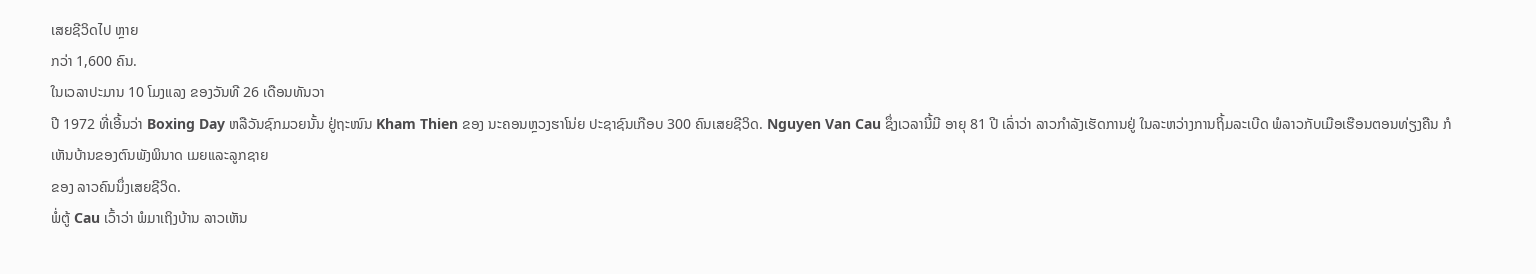ເສຍຊີວິດໄປ ຫຼາຍ
ກວ່າ 1,600 ຄົນ.
ໃນເວລາປະມານ 10 ໂມງແລງ ຂອງວັນທີ 26 ເດືອນທັນວາ
ປີ 1972 ທີ່ເອີ້ນວ່າ Boxing Day ຫລືວັນຊົກມວຍນັ້ນ ຢູ່ຖະໜົນ Kham Thien ຂອງ ນະຄອນຫຼວງຮາໂນ່ຍ ປະຊາຊົນເກືອບ 300 ຄົນເສຍຊີວິດ. Nguyen Van Cau ຊຶ່ງເວລານີ້ມີ ອາຍຸ 81 ປີ ເລົ່າວ່າ ລາວກໍາລັງເຮັດການຢູ່ ໃນລະຫວ່າງການຖິ້ມລະເບີດ ພໍລາວກັບເມືອເຮືອນຕອນທ່ຽງຄືນ ກໍເຫັນບ້ານຂອງຕົນພັງພິນາດ ເມຍແລະລູກຊາຍ
ຂອງ ລາວຄົນນຶ່ງເສຍຊີວິດ.
ພໍ່ຕູ້ Cau ເວົ້າວ່າ ພໍມາເຖິງບ້ານ ລາວເຫັນ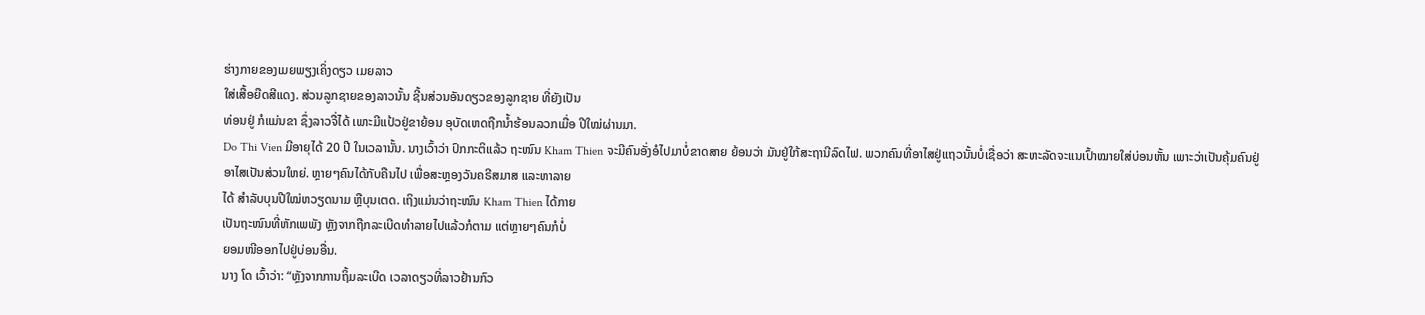ຮ່າງກາຍຂອງເມຍພຽງເຄິ່ງດຽວ ເມຍລາວ
ໃສ່ເສື້ອຍືດສີແດງ. ສ່ວນລູກຊາຍຂອງລາວນັ້ນ ຊີ້ນສ່ວນອັນດຽວຂອງລູກຊາຍ ທີ່ຍັງເປັນ
ທ່ອນຢູ່ ກໍແມ່ນຂາ ຊຶ່ງລາວຈື່ໄດ້ ເພາະມີແປ້ວຢູ່ຂາຍ້ອນ ອຸບັດເຫດຖືກນໍ້າຮ້ອນລວກເມື່ອ ປີໃໝ່ຜ່ານມາ.
Do Thi Vien ມີອາຍຸໄດ້ 20 ປີ ໃນເວລານັ້ນ. ນາງເວົ້າວ່າ ປົກກະຕິແລ້ວ ຖະໜົນ Kham Thien ຈະມີຄົນອັ່ງອໍໄປມາບໍ່ຂາດສາຍ ຍ້ອນວ່າ ມັນຢູ່ໃກ້ສະຖານີລົດໄຟ. ພວກຄົນທີ່ອາໄສຢູ່ແຖວນັ້ນບໍ່ເຊື່ອວ່າ ສະຫະລັດຈະແນເປົ້າໝາຍໃສ່ບ່ອນຫັ້ນ ເພາະວ່າເປັນຄຸ້ມຄົນຢູ່
ອາໄສເປັນສ່ວນໃຫຍ່. ຫຼາຍໆຄົນໄດ້ກັບຄືນໄປ ເພື່ອສະຫຼອງວັນຄຣີສມາສ ແລະຫາລາຍ
ໄດ້ ສໍາລັບບຸນປີໃໝ່ຫວຽດນາມ ຫຼືບຸນເຕດ. ເຖິງແມ່ນວ່າຖະໜົນ Kham Thien ໄດ້ກາຍ
ເປັນຖະໜົນທີ່ຫັກເພພັງ ຫຼັງຈາກຖືກລະເບີດທໍາລາຍໄປແລ້ວກໍຕາມ ແຕ່ຫຼາຍໆຄົນກໍບໍ່
ຍອມໜີອອກໄປຢູ່ບ່ອນອື່ນ.
ນາງ ໂດ ເວົ້າວ່າ: “ຫຼັງຈາກການຖິ້ມລະເບີດ ເວລາດຽວທີ່ລາວຢ້ານກົວ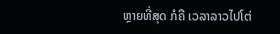ຫຼາຍທີ່ສຸດ ກໍຄື ເວລາລາວໄປໂຕ່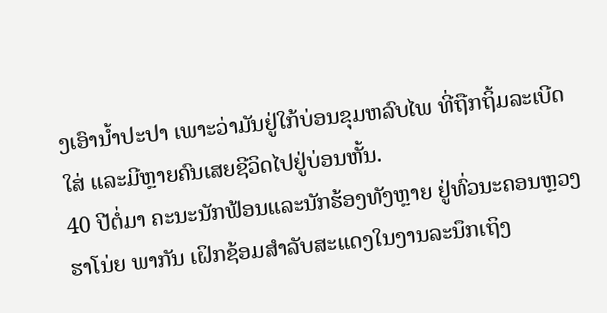ງເອົານໍ້າປະປາ ເພາະວ່າມັນຢູ່ໃກ້ບ່ອນຂຸມຫລົບໄພ ທີ່ຖືກຖິ້ມລະເບີດ
ໃສ່ ແລະມີຫຼາຍຄົນເສຍຊີວິດໄປຢູ່ບ່ອນຫັ້ນ.
40 ປີຕໍ່ມາ ຄະນະນັກຟ້ອນແລະນັກຮ້ອງທັງຫຼາຍ ຢູ່ທົ່ວນະຄອນຫຼວງຮາໂນ່ຍ ພາກັນ ເຝິກຊ້ອມສໍາລັບສະແດງໃນງານລະນຶກເຖິງ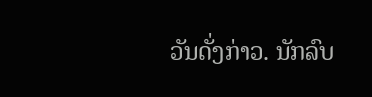ວັນດັ່ງກ່າວ. ນັກລົບ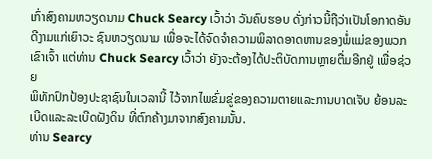ເກົ່າສົງຄາມຫວຽດນາມ Chuck Searcy ເວົ້າວ່າ ວັນຄົບຮອບ ດັ່ງກ່າວນີ້ຖືວ່າເປັນໂອກາດອັນດີງາມແກ່ເຍົາວະ ຊົນຫວຽດນາມ ເພື່ອຈະໄດ້ຈົດຈໍາຄວາມພິລາດອາດຫານຂອງພໍ່ແມ່ຂອງພວກເຂົາເຈົ້າ ແຕ່ທ່ານ Chuck Searcy ເວົ້າວ່າ ຍັງຈະຕ້ອງໄດ້ປະຕິບັດການຫຼາຍຕື່ມອີກຢູ່ ເພື່ອຊ່ວຍ
ພິທັກປົກປ້ອງປະຊາຊົນໃນເວລານີ້ ໄວ້ຈາກໄພຂົ່ມຂູ່ຂອງຄວາມຕາຍແລະການບາດເຈັບ ຍ້ອນລະເບີດແລະລະເບີດຝັງດິນ ທີ່ຕົກຄ້າງມາຈາກສົງຄາມນັ້ນ.
ທ່ານ Searcy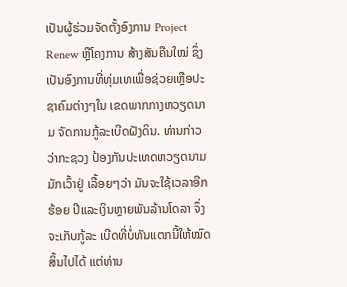ເປັນຜູ້ຮ່ວມຈັດຕັ້ງອົງການ Project Renew ຫຼືໂຄງການ ສ້າງສັນຄືນໃໝ່ ຊຶ່ງເປັນອົງການທີ່ທຸ່ມເທເພື່ອຊ່ວຍເຫຼືອປະຊາຄົມຕ່າງໆໃນ ເຂດພາກກາງຫວຽດນາມ ຈັດການກູ້ລະເບີດຝັງດິນ. ທ່ານກ່າວວ່າກະຊວງ ປ້ອງກັນປະເທດຫວຽດນາມມັກເວົ້າຢູ່ ເລື້ອຍໆວ່າ ມັນຈະໃຊ້ເວລາອີກຮ້ອຍ ປີແລະເງິນຫຼາຍພັນລ້ານໂດລາ ຈຶ່ງຈະເກັບກູ້ລະ ເບີດທີ່ບໍ່ທັນແຕກນີ້ໃຫ້ໝົດ ສິ້ນໄປໄດ້ ແຕ່ທ່ານ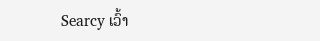Searcy ເວົ້າ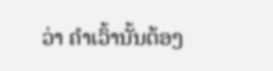ວ່າ ຄໍາເວົ້ານັ້ນຕ້ອງ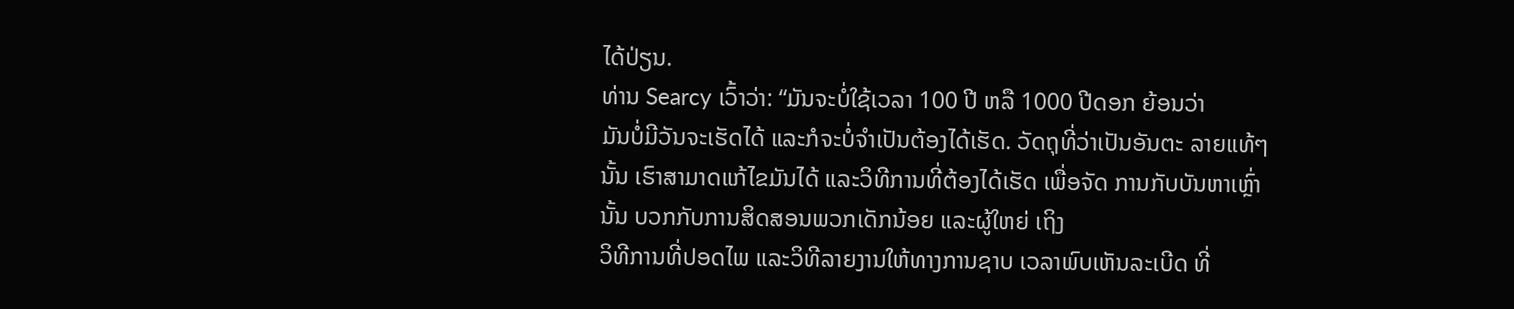ໄດ້ປ່ຽນ.
ທ່ານ Searcy ເວົ້າວ່າ: “ມັນຈະບໍ່ໃຊ້ເວລາ 100 ປີ ຫລື 1000 ປີດອກ ຍ້ອນວ່າ
ມັນບໍ່ມີວັນຈະເຮັດໄດ້ ແລະກໍຈະບໍ່ຈໍາເປັນຕ້ອງໄດ້ເຮັດ. ວັດຖຸທີ່ວ່າເປັນອັນຕະ ລາຍແທ້ໆນັ້ນ ເຮົາສາມາດແກ້ໄຂມັນໄດ້ ແລະວິທີການທີ່ຕ້ອງໄດ້ເຮັດ ເພື່ອຈັດ ການກັບບັນຫາເຫຼົ່ານັ້ນ ບວກກັບການສິດສອນພວກເດັກນ້ອຍ ແລະຜູ້ໃຫຍ່ ເຖິງ
ວິທີການທີ່ປອດໄພ ແລະວິທີລາຍງານໃຫ້ທາງການຊາບ ເວລາພົບເຫັນລະເບີດ ທີ່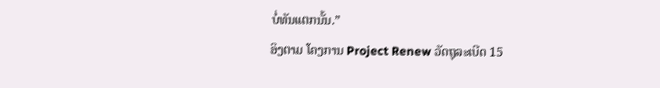ບໍ່ທັນແຕກນັ້ນ.”
ອິງຕາມ ໂຄງການ Project Renew ວັດຖຸລະເບີດ 15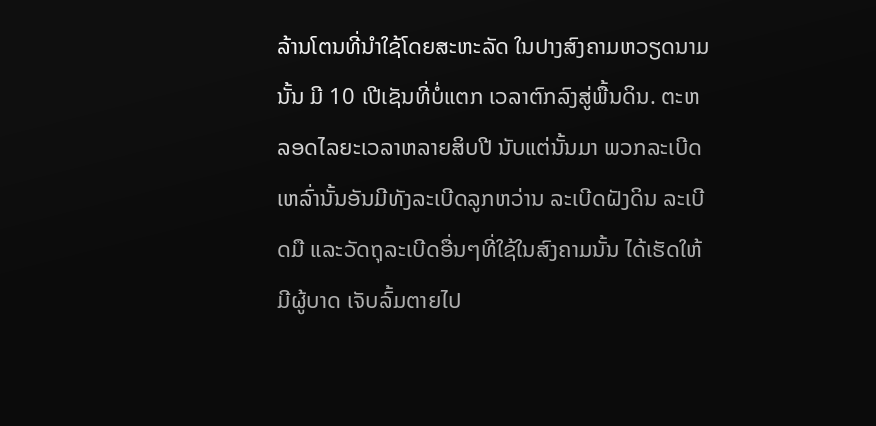ລ້ານໂຕນທີ່ນໍາໃຊ້ໂດຍສະຫະລັດ ໃນປາງສົງຄາມຫວຽດນາມນັ້ນ ມີ 10 ເປີເຊັນທີ່ບໍ່ແຕກ ເວລາຕົກລົງສູ່ພື້ນດິນ. ຕະຫລອດໄລຍະເວລາຫລາຍສິບປີ ນັບແຕ່ນັ້ນມາ ພວກລະເບີດເຫລົ່ານັ້ນອັນມີທັງລະເບີດລູກຫວ່ານ ລະເບີດຝັງດິນ ລະເບີດມື ແລະວັດຖຸລະເບີດອື່ນໆທີ່ໃຊ້ໃນສົງຄາມນັ້ນ ໄດ້ເຮັດໃຫ້ມີຜູ້ບາດ ເຈັບລົ້ມຕາຍໄປ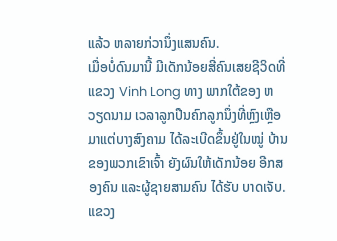ແລ້ວ ຫລາຍກ່ວານຶ່ງແສນຄົນ.
ເມື່ອບໍ່ດົນມານີ້ ມີເດັກນ້ອຍສີ່ຄົນເສຍຊີວິດທີ່ແຂວງ Vinh Long ທາງ ພາກໃຕ້ຂອງ ຫວຽດນາມ ເວລາລູກປືນຄົກລູກນຶ່ງທີ່ຫຼົງເຫຼືອມາແຕ່ບາງສົງຄາມ ໄດ້ລະເບີດຂຶ້ນຢູ່ໃນໝູ່ ບ້ານ ຂອງພວກເຂົາເຈົ້າ ຍັງຜົນໃຫ້ເດັກນ້ອຍ ອີກສອງຄົນ ແລະຜູ້ຊາຍສາມຄົນ ໄດ້ຮັບ ບາດເຈັບ.
ແຂວງ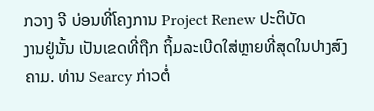ກວາງ ຈີ ບ່ອນທີ່ໂຄງການ Project Renew ປະຕິບັດ
ງານຢູ່ນັ້ນ ເປັນເຂດທີ່ຖືກ ຖິ້ມລະເບີດໃສ່ຫຼາຍທີ່ສຸດໃນປາງສົງ
ຄາມ. ທ່ານ Searcy ກ່າວຕໍ່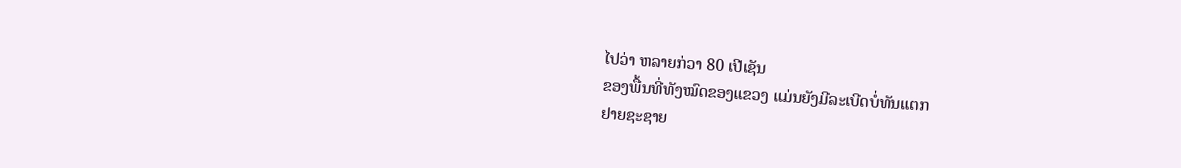ໄປວ່າ ຫລາຍກ່ວາ 80 ເປີເຊັນ
ຂອງພື້ນທີ່ທັງໝົດຂອງແຂວງ ແມ່ນຍັງມີລະເບີດບໍ່ທັນແຕກ
ຢາຍຊະຊາຍ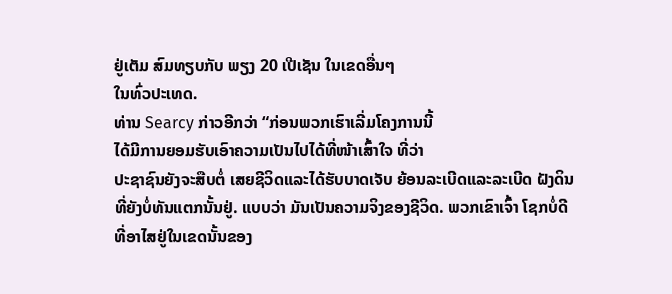ຢູ່ເຕັມ ສົມທຽບກັບ ພຽງ 20 ເປີເຊັນ ໃນເຂດອື່ນໆ
ໃນທົ່ວປະເທດ.
ທ່ານ Searcy ກ່າວອີກວ່າ “ກ່ອນພວກເຮົາເລີ່ມໂຄງການນີ້
ໄດ້ມີການຍອມຮັບເອົາຄວາມເປັນໄປໄດ້ທີ່ໜ້າເສົ້າໃຈ ທີ່ວ່າ
ປະຊາຊົນຍັງຈະສືບຕໍ່ ເສຍຊີວິດແລະໄດ້ຮັບບາດເຈັບ ຍ້ອນລະເບີດແລະລະເບີດ ຝັງດິນທີ່ຍັງບໍ່ທັນແຕກນັ້ນຢູ່. ແບບວ່າ ມັນເປັນຄວາມຈິງຂອງຊີວິດ. ພວກເຂົາເຈົ້າ ໂຊກບໍ່ດີ ທີ່ອາໄສຢູ່ໃນເຂດນັ້ນຂອງ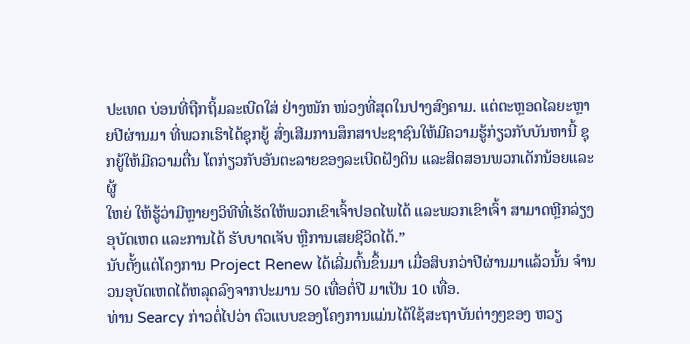ປະເທດ ບ່ອນທີ່ຖືກຖິ້ມລະເບີດໃສ່ ຢ່າງໜັກ ໜ່ວງທີ່ສຸດໃນປາງສົງຄາມ. ແຕ່ຕະຫຼອດໄລຍະຫຼາຍປີຜ່ານມາ ທີ່ພວກເຮົາໄດ້ຊຸກຍູ້ ສົ່ງເສີມການສຶກສາປະຊາຊົນໃຫ້ມີຄວາມຮູ້ກ່ຽວກັບບັນຫານີ້ ຊຸກຍູ້ໃຫ້ມີຄວາມຕື່ນ ໂຕກ່ຽວກັບອັນຕະລາຍຂອງລະເບີດຝັງດິນ ແລະສິດສອນພວກເດັກນ້ອຍແລະຜູ້
ໃຫຍ່ ໃຫ້ຮູ້ວ່າມີຫຼາຍໆວິທີທີ່ເຮັດໃຫ້ພວກເຂົາເຈົ້າປອດໄພໄດ້ ແລະພວກເຂົາເຈົ້າ ສາມາດຫຼີກລ່ຽງອຸບັດເຫດ ແລະການໄດ້ ຮັບບາດເຈັບ ຫຼືການເສຍຊີວິດໄດ້.”
ນັບຕັ້ງແຕ່ໂຄງການ Project Renew ໄດ້ເລີ່ມຕົ້ນຂຶ້ນມາ ເມື່ອສິບກວ່າປີຜ່ານມາແລ້ວນັ້ນ ຈໍານວນອຸບັດເຫດໄດ້ຫລຸດລົງຈາກປະມານ 50 ເທື່ອຕໍ່ປີ ມາເປັນ 10 ເທື່ອ.
ທ່ານ Searcy ກ່າວຕໍ່ໄປວ່າ ຕົວແບບຂອງໂຄງການແມ່ນໄດ້ໃຊ້ສະຖາບັນຕ່າງໆຂອງ ຫວຽ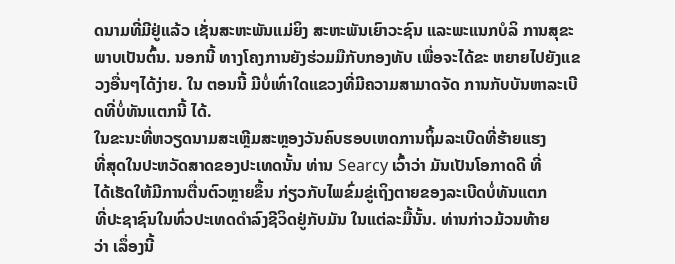ດນາມທີ່ມີຢູ່ແລ້ວ ເຊັ່ນສະຫະພັນແມ່ຍິງ ສະຫະພັນເຍົາວະຊົນ ແລະພະແນກບໍລິ ການສຸຂະພາບເປັນຕົ້ນ. ນອກນີ້ ທາງໂຄງການຍັງຮ່ວມມືກັບກອງທັບ ເພື່ອຈະໄດ້ຂະ ຫຍາຍໄປຍັງແຂວງອື່ນໆໄດ້ງ່າຍ. ໃນ ຕອນນີ້ ມີບໍ່ເທົ່າໃດແຂວງທີ່ມີຄວາມສາມາດຈັດ ການກັບບັນຫາລະເບີດທີ່ບໍ່ທັນແຕກນີ້ ໄດ້.
ໃນຂະນະທີ່ຫວຽດນາມສະເຫຼີມສະຫຼອງວັນຄົບຮອບເຫດການຖິ້ມລະເບີດທີ່ຮ້າຍແຮງ
ທີ່ສຸດໃນປະຫວັດສາດຂອງປະເທດນັ້ນ ທ່ານ Searcy ເວົ້າວ່າ ມັນເປັນໂອກາດດີ ທີ່
ໄດ້ເຮັດໃຫ້ມີການຕື່ນຕົວຫຼາຍຂຶ້ນ ກ່ຽວກັບໄພຂົ່ມຂູ່ເຖິງຕາຍຂອງລະເບີດບໍ່ທັນແຕກ
ທີ່ປະຊາຊົນໃນທົ່ວປະເທດດໍາລົງຊີວິດຢູ່ກັບມັນ ໃນແຕ່ລະມື້ນັ້ນ. ທ່ານກ່າວມ້ວນທ້າຍ
ວ່າ ເລຶ່ອງນີ້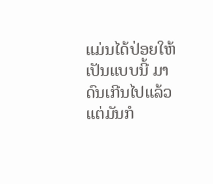ແມ່ນໄດ້ປ່ອຍໃຫ້ເປັນແບບນີ້ ມາດົນເກີນໄປແລ້ວ ແຕ່ມັນກໍ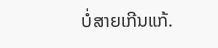ບໍ່ສາຍເກີນແກ້.